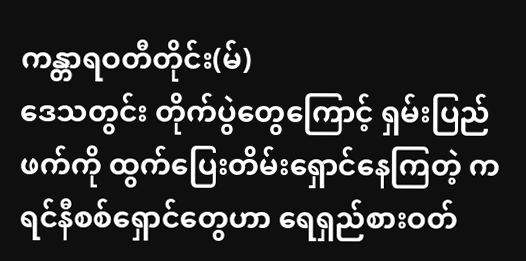ကန္တာရဝတီတိုင်း(မ်)
ဒေသတွင်း တိုက်ပွဲတွေကြောင့် ရှမ်းပြည်ဖက်ကို ထွက်ပြေးတိမ်းရှောင်နေကြတဲ့ ကရင်နီစစ်ရှောင်တွေဟာ ရေရှည်စားဝတ်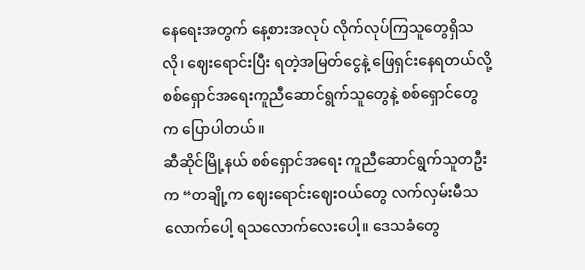နေရေးအတွက် နေ့စားအလုပ် လိုက်လုပ်ကြသူတွေရှိသလို၊ ဈေးရောင်းပြီး ရတဲ့အမြတ်ငွေနဲ့ ဖြေရှင်းနေရတယ်လို့ စစ်ရှောင်အရေးကူညီဆောင်ရွက်သူတွေနဲ့ စစ်ရှောင်တွေက ပြောပါတယ်။
ဆီဆိုင်မြို့နယ် စစ်ရှောင်အရေး ကူညီဆောင်ရွက်သူတဦးက “တချို့က ဈေးရောင်းဈေးဝယ်တွေ လက်လှမ်းမီသလောက်ပေါ့ ရသလောက်လေးပေါ့။ ဒေသခံတွေ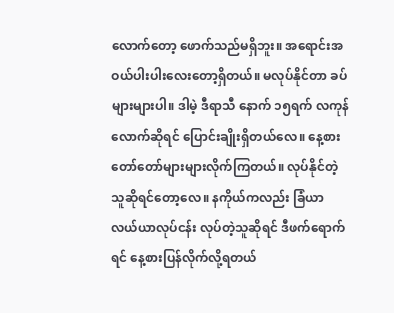လောက်တော့ ဖောက်သည်မရှိဘူး။ အရောင်းအဝယ်ပါးပါးလေးတော့ရှိတယ်။ မလုပ်နိုင်တာ ခပ်များများပါ။ ဒါမဲ့ ဒီရာသီ နောက် ၁၅ရက် လကုန်လောက်ဆိုရင် ပြောင်းချိုးရှိတယ်လေ။ နေ့စားတော်တော်များများလိုက်ကြတယ်။ လုပ်နိုင်တဲ့သူဆိုရင်တော့လေ။ နကိုယ်ကလည်း ခြံယာ လယ်ယာလုပ်ငန်း လုပ်တဲ့သူဆိုရင် ဒီဖက်ရောက်ရင် နေ့စားပြန်လိုက်လို့ရတယ်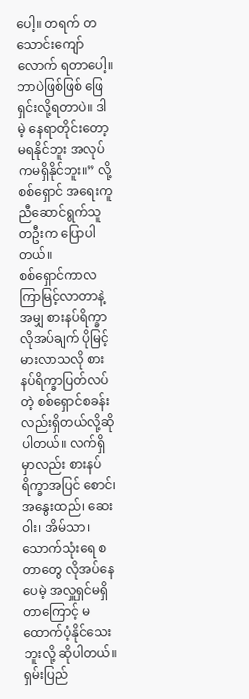ပေါ့။ တရက် တသောင်းကျော်လောက် ရတာပေါ့။ ဘာပဲဖြစ်ဖြစ် ဖြေရှင်းလို့ရတာပဲ။ ဒါမဲ့ နေရာတိုင်းတော့ မရနိုင်ဘူး အလုပ်ကမရှိနိုင်ဘူး။” လို့ စစ်ရှောင် အရေးကူညီဆောင်ရွက်သူ တဦးက ပြောပါတယ်။
စစ်ရှောင်ကာလကြာမြင့်လာတာနဲ့အမျှ စားနပ်ရိက္ခာလိုအပ်ချက် ပိုမြင့်မားလာသလို စားနပ်ရိက္ခာပြတ်လပ်တဲ့ စစ်ရှောင်စခန်းလည်းရှိတယ်လို့ဆိုပါတယ်။ လက်ရှိမှာလည်း စားနပ်ရိက္ခာအပြင် စောင်၊ အနွေးထည်၊ ဆေးဝါး၊ အိမ်သာ၊ သောက်သုံးရေ စတာတွေ လိုအပ်နေပေမဲ့ အလှူရှင်မရှိတာကြောင့် မထောက်ပံ့နိုင်သေးဘူးလို့ ဆိုပါတယ်။
ရှမ်းပြည်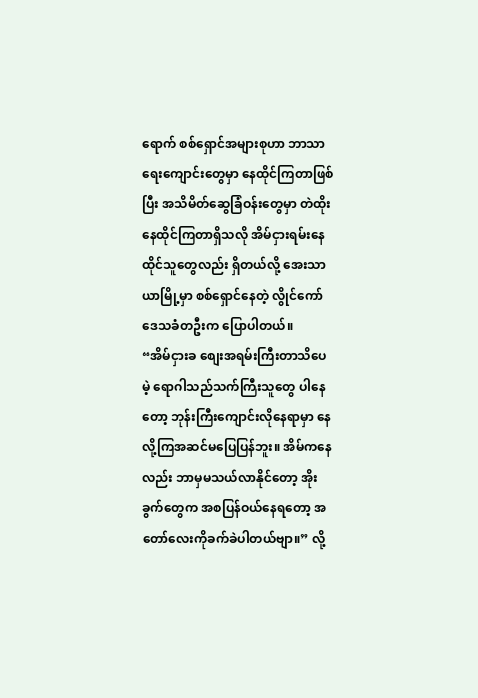ရောက် စစ်ရှောင်အများစုဟာ ဘာသာရေးကျောင်းတွေမှာ နေထိုင်ကြတာဖြစ်ပြီး အသိမိတ်ဆွေခြံဝန်းတွေမှာ တဲထိုးနေထိုင်ကြတာရှိသလို အိမ်ငှားရမ်းနေထိုင်သူတွေလည်း ရှိတယ်လို့ အေးသာယာမြို့မှာ စစ်ရှောင်နေတဲ့ လွိုင်ကော်ဒေသခံတဦးက ပြောပါတယ်။
“အိမ်ငှားခ စျေးအရမ်းကြီးတာသိပေမဲ့ ရောဂါသည်သက်ကြီးသူတွေ ပါနေတော့ ဘုန်းကြီးကျောင်းလိုနေရာမှာ နေလို့ကြအဆင်မပြေပြန်ဘူး။ အိမ်ကနေလည်း ဘာမှမသယ်လာနိုင်တော့ အိုးခွက်တွေက အစပြန်ဝယ်နေရတော့ အတော်လေးကိုခက်ခဲပါတယ်ဗျာ။” လို့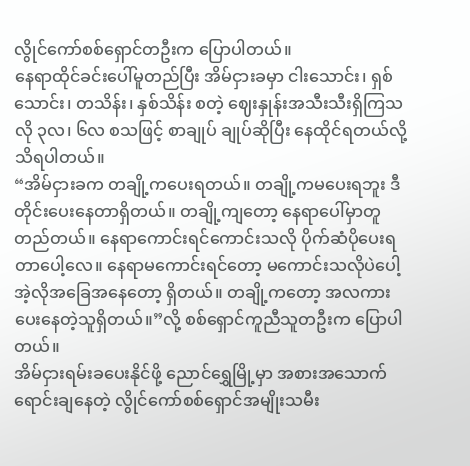လွိုင်ကော်စစ်ရှောင်တဦးက ပြောပါတယ်။
နေရာထိုင်ခင်းပေါ်မူတည်ပြီး အိမ်ငှားခမှာ ငါးသောင်း၊ ရှစ်သောင်း၊ တသိန်း၊ နှစ်သိန်း စတဲ့ ဈေးနှုန်းအသီးသီးရှိကြသလို ၃လ၊ ၆လ စသဖြင့် စာချုပ် ချုပ်ဆိုပြီး နေထိုင်ရတယ်လို့ သိရပါတယ်။
“အိမ်ငှားခက တချို့ကပေးရတယ်။ တချို့ကမပေးရဘူး ဒီတိုင်းပေးနေတာရှိတယ်။ တချို့ကျတော့ နေရာပေါ်မှာတူတည်တယ်။ နေရာကောင်းရင်ကောင်းသလို ပိုက်ဆံပိုပေးရတာပေါ့လေ။ နေရာမကောင်းရင်တော့ မကောင်းသလိုပဲပေါ့ အဲ့လိုအခြေအနေတော့ ရှိတယ်။ တချို့ကတော့ အလကားပေးနေတဲ့သူရှိတယ်။”လို့ စစ်ရှောင်ကူညီသူတဦးက ပြောပါတယ်။
အိမ်ငှားရမ်းခပေးနိုင်ဖို့ ညောင်ရွှေမြို့မှာ အစားအသောက်ရောင်းချနေတဲ့ လွိုင်ကော်စစ်ရှောင်အမျိုးသမီး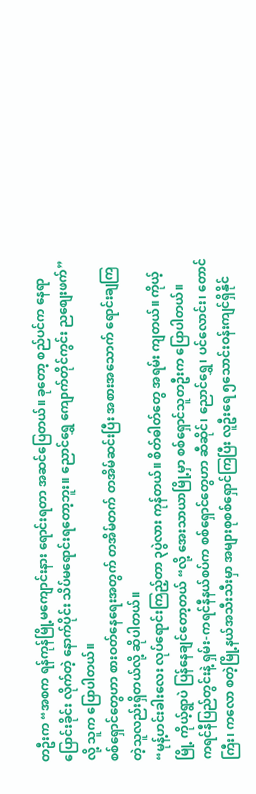တဦးက “အစက ရန်ကုန်မြို့မကျောင်းနား ရောင်းရတာ အဆင်ပြေတယ်။ ခုတော့ စည်ပင်က နေရာပြောင်းခိုင်း လိုက်တဲ့ နောက်ပိုင်း သိပ်မရောင်းရတော့ဘူး။ ညောင်ရွှေ ကျောက်တိုင်ကွင်း ညစျေးဖက်” လို့ သူက ပြောပါတယ်။
စစ်ရှောင်တွေဟာ စားဝတ်နေရေးအတွက် တအိမ်တက် တအိမ်ဆင်းပြီး အစားအသောက် ရောင်းချကြတဲ့သူလည်းရှိတယ်လို့ ဆိုပါတယ်။
“မုန့်ဟင်းခါးလေး လုပ်ရောင်းကြည့်တာ ၃ပွဲလား ကုန်တယ်။ စိတ်ဓါတ်တွေ အရမ်း ကျတယ်။ ကိုယ့် မြို့ ကိုယ့်ရွာပဲ ပြန်နေချင်တော့တယ် “လို့ အေးသာယာမြို့မှာ စစ်ရှောင်သူတဦးက ပြောပါတယ်။
ကရင်နီပြည်တွင်းနဲ့ ရှမ်း-ကရင်နီနယ်စပ်က စစ်ရှောင်တွေဟာ ဆီဆိုင်၊ ညောင်ရွှေ၊ ပင်လောင်း၊ တောင်ကြီး၊ ကလော စတဲ့မြို့နယ်အသီးသီးမှာ အများစုစစ်ရှောင်ကြပြီး လူဦးရေ ၅သောင်းဝန်းကျင်ရှိနိုင်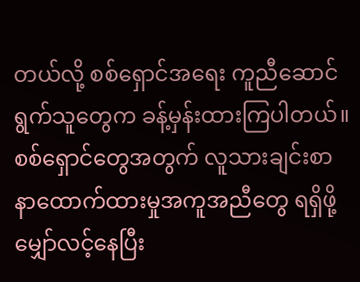တယ်လို့ စစ်ရှောင်အရေး ကူညီဆောင်ရွက်သူတွေက ခန့်မှန်းထားကြပါတယ်။ စစ်ရှောင်တွေအတွက် လူသားချင်းစာနာထောက်ထားမှုအကူအညီတွေ ရရှိဖို့ မျှော်လင့်နေပြီး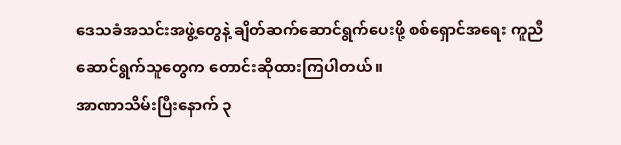ဒေသခံအသင်းအဖွဲ့တွေနဲ့ ချိတ်ဆက်ဆောင်ရွက်ပေးဖို့ စစ်ရှောင်အရေး ကူညီဆောင်ရွက်သူတွေက တောင်းဆိုထားကြပါတယ်။
အာဏာသိမ်းပြီးနောက် ၃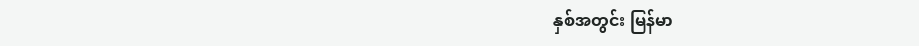နှစ်အတွင်း မြန်မာ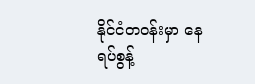နိုင်ငံတဝန်းမှာ နေရပ်စွန့်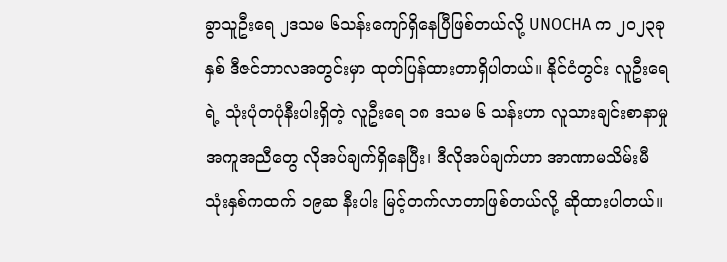ခွာသူဦးရေ ၂ဒသမ ၆သန်းကျော်ရှိနေပြီဖြစ်တယ်လို့ UNOCHA က ၂၀၂၃ခုနှစ် ဒီဇင်ဘာလအတွင်းမှာ ထုတ်ပြန်ထားတာရှိပါတယ်။ နိုင်ငံတွင်း လူဦးရေရဲ့ သုံးပုံတပုံနီးပါးရှိတဲ့ လူဦးရေ ၁၈ ဒသမ ၆ သန်းဟာ လူသားချင်းစာနာမှုအကူအညီတွေ လိုအပ်ချက်ရှိနေပြီး၊ ဒီလိုအပ်ချက်ဟာ အာဏာမသိမ်းမီ သုံးနှစ်ကထက် ၁၉ဆ နီးပါး မြင့်တက်လာတာဖြစ်တယ်လို့ ဆိုထားပါတယ်။